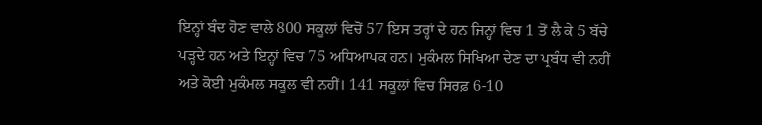ਇਨ੍ਹਾਂ ਬੰਦ ਹੋਣ ਵਾਲੇ 800 ਸਕੂਲਾਂ ਵਿਚੋਂ 57 ਇਸ ਤਰ੍ਹਾਂ ਦੇ ਹਨ ਜਿਨ੍ਹਾਂ ਵਿਚ 1 ਤੋਂ ਲੈ ਕੇ 5 ਬੱਚੇ ਪੜ੍ਹਦੇ ਹਨ ਅਤੇ ਇਨ੍ਹਾਂ ਵਿਚ 75 ਅਧਿਆਪਕ ਹਨ। ਮੁਕੰਮਲ ਸਿਖਿਆ ਦੇਣ ਦਾ ਪ੍ਰਬੰਧ ਵੀ ਨਹੀਂ ਅਤੇ ਕੋਈ ਮੁਕੰਮਲ ਸਕੂਲ ਵੀ ਨਹੀਂ। 141 ਸਕੂਲਾਂ ਵਿਚ ਸਿਰਫ਼ 6-10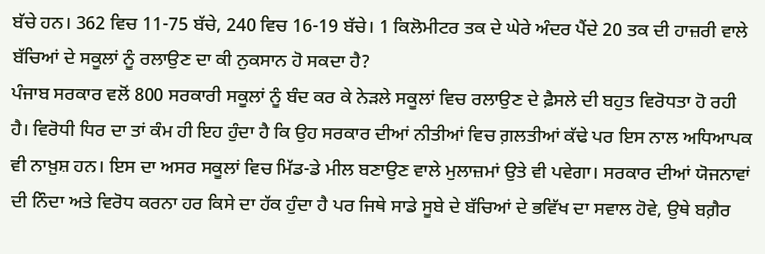ਬੱਚੇ ਹਨ। 362 ਵਿਚ 11-75 ਬੱਚੇ, 240 ਵਿਚ 16-19 ਬੱਚੇ। 1 ਕਿਲੋਮੀਟਰ ਤਕ ਦੇ ਘੇਰੇ ਅੰਦਰ ਪੈਂਦੇ 20 ਤਕ ਦੀ ਹਾਜ਼ਰੀ ਵਾਲੇ ਬੱਚਿਆਂ ਦੇ ਸਕੂਲਾਂ ਨੂੰ ਰਲਾਉਣ ਦਾ ਕੀ ਨੁਕਸਾਨ ਹੋ ਸਕਦਾ ਹੈ?
ਪੰਜਾਬ ਸਰਕਾਰ ਵਲੋਂ 800 ਸਰਕਾਰੀ ਸਕੂਲਾਂ ਨੂੰ ਬੰਦ ਕਰ ਕੇ ਨੇੜਲੇ ਸਕੂਲਾਂ ਵਿਚ ਰਲਾਉਣ ਦੇ ਫ਼ੈਸਲੇ ਦੀ ਬਹੁਤ ਵਿਰੋਧਤਾ ਹੋ ਰਹੀ ਹੈ। ਵਿਰੋਧੀ ਧਿਰ ਦਾ ਤਾਂ ਕੰਮ ਹੀ ਇਹ ਹੁੰਦਾ ਹੈ ਕਿ ਉਹ ਸਰਕਾਰ ਦੀਆਂ ਨੀਤੀਆਂ ਵਿਚ ਗ਼ਲਤੀਆਂ ਕੱਢੇ ਪਰ ਇਸ ਨਾਲ ਅਧਿਆਪਕ ਵੀ ਨਾਖ਼ੁਸ਼ ਹਨ। ਇਸ ਦਾ ਅਸਰ ਸਕੂਲਾਂ ਵਿਚ ਮਿੱਡ-ਡੇ ਮੀਲ ਬਣਾਉਣ ਵਾਲੇ ਮੁਲਾਜ਼ਮਾਂ ਉਤੇ ਵੀ ਪਵੇਗਾ। ਸਰਕਾਰ ਦੀਆਂ ਯੋਜਨਾਵਾਂ ਦੀ ਨਿੰਦਾ ਅਤੇ ਵਿਰੋਧ ਕਰਨਾ ਹਰ ਕਿਸੇ ਦਾ ਹੱਕ ਹੁੰਦਾ ਹੈ ਪਰ ਜਿਥੇ ਸਾਡੇ ਸੂਬੇ ਦੇ ਬੱਚਿਆਂ ਦੇ ਭਵਿੱਖ ਦਾ ਸਵਾਲ ਹੋਵੇ, ਉਥੇ ਬਗ਼ੈਰ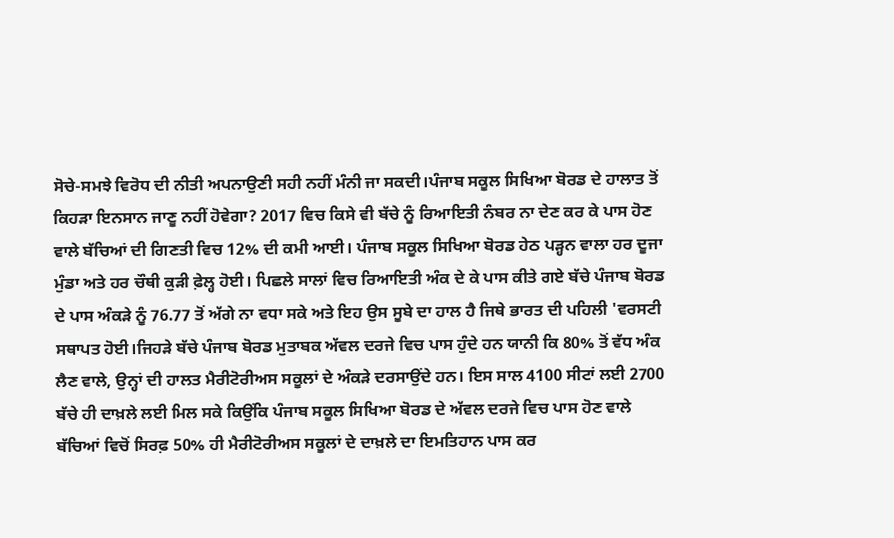ਸੋਚੇ-ਸਮਝੇ ਵਿਰੋਧ ਦੀ ਨੀਤੀ ਅਪਨਾਉਣੀ ਸਹੀ ਨਹੀਂ ਮੰਨੀ ਜਾ ਸਕਦੀ।ਪੰਜਾਬ ਸਕੂਲ ਸਿਖਿਆ ਬੋਰਡ ਦੇ ਹਾਲਾਤ ਤੋਂ ਕਿਹੜਾ ਇਨਸਾਨ ਜਾਣੂ ਨਹੀਂ ਹੋਵੇਗਾ? 2017 ਵਿਚ ਕਿਸੇ ਵੀ ਬੱਚੇ ਨੂੰ ਰਿਆਇਤੀ ਨੰਬਰ ਨਾ ਦੇਣ ਕਰ ਕੇ ਪਾਸ ਹੋਣ ਵਾਲੇ ਬੱਚਿਆਂ ਦੀ ਗਿਣਤੀ ਵਿਚ 12% ਦੀ ਕਮੀ ਆਈ। ਪੰਜਾਬ ਸਕੂਲ ਸਿਖਿਆ ਬੋਰਡ ਹੇਠ ਪੜ੍ਹਨ ਵਾਲਾ ਹਰ ਦੂਜਾ ਮੁੰਡਾ ਅਤੇ ਹਰ ਚੌਥੀ ਕੁੜੀ ਫ਼ੇਲ੍ਹ ਹੋਈ। ਪਿਛਲੇ ਸਾਲਾਂ ਵਿਚ ਰਿਆਇਤੀ ਅੰਕ ਦੇ ਕੇ ਪਾਸ ਕੀਤੇ ਗਏ ਬੱਚੇ ਪੰਜਾਬ ਬੋਰਡ ਦੇ ਪਾਸ ਅੰਕੜੇ ਨੂੰ 76.77 ਤੋਂ ਅੱਗੇ ਨਾ ਵਧਾ ਸਕੇ ਅਤੇ ਇਹ ਉਸ ਸੂਬੇ ਦਾ ਹਾਲ ਹੈ ਜਿਥੇ ਭਾਰਤ ਦੀ ਪਹਿਲੀ 'ਵਰਸਟੀ ਸਥਾਪਤ ਹੋਈ।ਜਿਹੜੇ ਬੱਚੇ ਪੰਜਾਬ ਬੋਰਡ ਮੁਤਾਬਕ ਅੱਵਲ ਦਰਜੇ ਵਿਚ ਪਾਸ ਹੁੰਦੇ ਹਨ ਯਾਨੀ ਕਿ 80% ਤੋਂ ਵੱਧ ਅੰਕ ਲੈਣ ਵਾਲੇ, ਉਨ੍ਹਾਂ ਦੀ ਹਾਲਤ ਮੈਰੀਟੋਰੀਅਸ ਸਕੂਲਾਂ ਦੇ ਅੰਕੜੇ ਦਰਸਾਉਂਦੇ ਹਨ। ਇਸ ਸਾਲ 4100 ਸੀਟਾਂ ਲਈ 2700 ਬੱਚੇ ਹੀ ਦਾਖ਼ਲੇ ਲਈ ਮਿਲ ਸਕੇ ਕਿਉਂਕਿ ਪੰਜਾਬ ਸਕੂਲ ਸਿਖਿਆ ਬੋਰਡ ਦੇ ਅੱਵਲ ਦਰਜੇ ਵਿਚ ਪਾਸ ਹੋਣ ਵਾਲੇ ਬੱਚਿਆਂ ਵਿਚੋਂ ਸਿਰਫ਼ 50% ਹੀ ਮੈਰੀਟੋਰੀਅਸ ਸਕੂਲਾਂ ਦੇ ਦਾਖ਼ਲੇ ਦਾ ਇਮਤਿਹਾਨ ਪਾਸ ਕਰ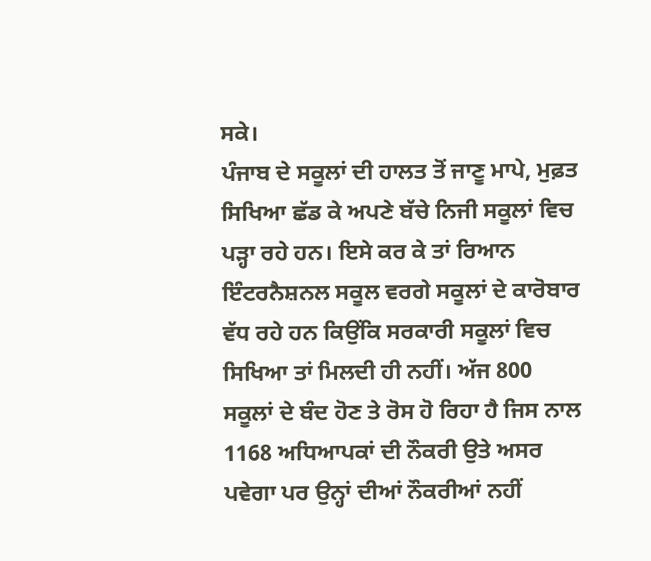ਸਕੇ।
ਪੰਜਾਬ ਦੇ ਸਕੂਲਾਂ ਦੀ ਹਾਲਤ ਤੋਂ ਜਾਣੂ ਮਾਪੇ, ਮੁਫ਼ਤ ਸਿਖਿਆ ਛੱਡ ਕੇ ਅਪਣੇ ਬੱਚੇ ਨਿਜੀ ਸਕੂਲਾਂ ਵਿਚ ਪੜ੍ਹਾ ਰਹੇ ਹਨ। ਇਸੇ ਕਰ ਕੇ ਤਾਂ ਰਿਆਨ ਇੰਟਰਨੈਸ਼ਨਲ ਸਕੂਲ ਵਰਗੇ ਸਕੂਲਾਂ ਦੇ ਕਾਰੋਬਾਰ ਵੱਧ ਰਹੇ ਹਨ ਕਿਉਂਕਿ ਸਰਕਾਰੀ ਸਕੂਲਾਂ ਵਿਚ ਸਿਖਿਆ ਤਾਂ ਮਿਲਦੀ ਹੀ ਨਹੀਂ। ਅੱਜ 800 ਸਕੂਲਾਂ ਦੇ ਬੰਦ ਹੋਣ ਤੇ ਰੋਸ ਹੋ ਰਿਹਾ ਹੈ ਜਿਸ ਨਾਲ 1168 ਅਧਿਆਪਕਾਂ ਦੀ ਨੌਕਰੀ ਉਤੇ ਅਸਰ ਪਵੇਗਾ ਪਰ ਉਨ੍ਹਾਂ ਦੀਆਂ ਨੌਕਰੀਆਂ ਨਹੀਂ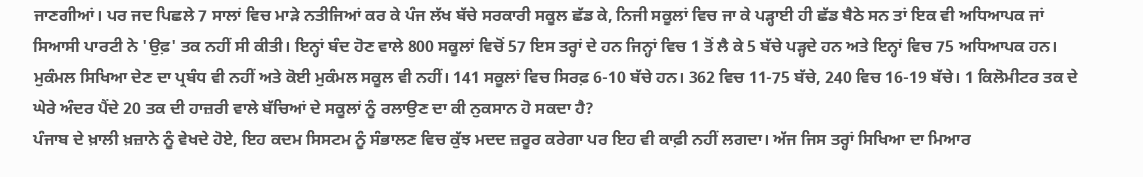ਜਾਣਗੀਆਂ। ਪਰ ਜਦ ਪਿਛਲੇ 7 ਸਾਲਾਂ ਵਿਚ ਮਾੜੇ ਨਤੀਜਿਆਂ ਕਰ ਕੇ ਪੰਜ ਲੱਖ ਬੱਚੇ ਸਰਕਾਰੀ ਸਕੂਲ ਛੱਡ ਕੇ, ਨਿਜੀ ਸਕੂਲਾਂ ਵਿਚ ਜਾ ਕੇ ਪੜ੍ਹਾਈ ਹੀ ਛੱਡ ਬੈਠੇ ਸਨ ਤਾਂ ਇਕ ਵੀ ਅਧਿਆਪਕ ਜਾਂ ਸਿਆਸੀ ਪਾਰਟੀ ਨੇ 'ਉਫ਼' ਤਕ ਨਹੀਂ ਸੀ ਕੀਤੀ। ਇਨ੍ਹਾਂ ਬੰਦ ਹੋਣ ਵਾਲੇ 800 ਸਕੂਲਾਂ ਵਿਚੋਂ 57 ਇਸ ਤਰ੍ਹਾਂ ਦੇ ਹਨ ਜਿਨ੍ਹਾਂ ਵਿਚ 1 ਤੋਂ ਲੈ ਕੇ 5 ਬੱਚੇ ਪੜ੍ਹਦੇ ਹਨ ਅਤੇ ਇਨ੍ਹਾਂ ਵਿਚ 75 ਅਧਿਆਪਕ ਹਨ। ਮੁਕੰਮਲ ਸਿਖਿਆ ਦੇਣ ਦਾ ਪ੍ਰਬੰਧ ਵੀ ਨਹੀਂ ਅਤੇ ਕੋਈ ਮੁਕੰਮਲ ਸਕੂਲ ਵੀ ਨਹੀਂ। 141 ਸਕੂਲਾਂ ਵਿਚ ਸਿਰਫ਼ 6-10 ਬੱਚੇ ਹਨ। 362 ਵਿਚ 11-75 ਬੱਚੇ, 240 ਵਿਚ 16-19 ਬੱਚੇ। 1 ਕਿਲੋਮੀਟਰ ਤਕ ਦੇ ਘੇਰੇ ਅੰਦਰ ਪੈਂਦੇ 20 ਤਕ ਦੀ ਹਾਜ਼ਰੀ ਵਾਲੇ ਬੱਚਿਆਂ ਦੇ ਸਕੂਲਾਂ ਨੂੰ ਰਲਾਉਣ ਦਾ ਕੀ ਨੁਕਸਾਨ ਹੋ ਸਕਦਾ ਹੈ?
ਪੰਜਾਬ ਦੇ ਖ਼ਾਲੀ ਖ਼ਜ਼ਾਨੇ ਨੂੰ ਵੇਖਦੇ ਹੋਏ, ਇਹ ਕਦਮ ਸਿਸਟਮ ਨੂੰ ਸੰਭਾਲਣ ਵਿਚ ਕੁੱਝ ਮਦਦ ਜ਼ਰੂਰ ਕਰੇਗਾ ਪਰ ਇਹ ਵੀ ਕਾਫ਼ੀ ਨਹੀਂ ਲਗਦਾ। ਅੱਜ ਜਿਸ ਤਰ੍ਹਾਂ ਸਿਖਿਆ ਦਾ ਮਿਆਰ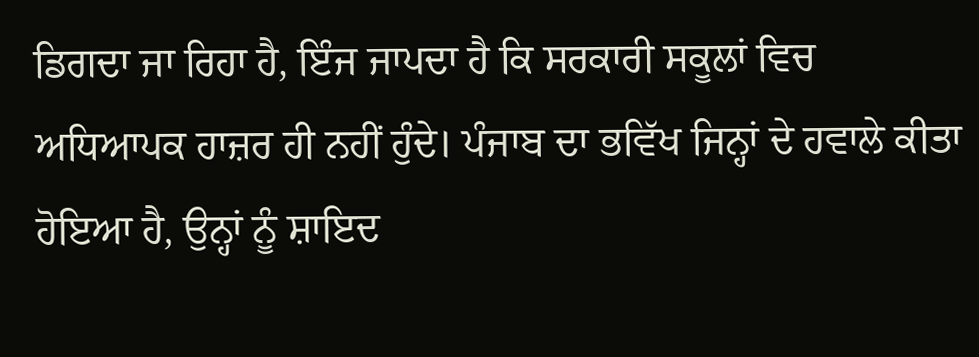ਡਿਗਦਾ ਜਾ ਰਿਹਾ ਹੈ, ਇੰਜ ਜਾਪਦਾ ਹੈ ਕਿ ਸਰਕਾਰੀ ਸਕੂਲਾਂ ਵਿਚ ਅਧਿਆਪਕ ਹਾਜ਼ਰ ਹੀ ਨਹੀਂ ਹੁੰਦੇ। ਪੰਜਾਬ ਦਾ ਭਵਿੱਖ ਜਿਨ੍ਹਾਂ ਦੇ ਹਵਾਲੇ ਕੀਤਾ ਹੋਇਆ ਹੈ, ਉਨ੍ਹਾਂ ਨੂੰ ਸ਼ਾਇਦ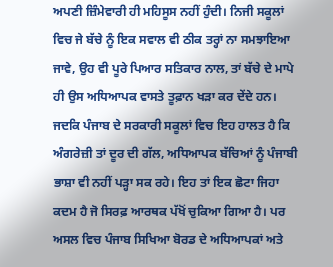ਅਪਣੀ ਜ਼ਿੰਮੇਵਾਰੀ ਹੀ ਮਹਿਸੂਸ ਨਹੀਂ ਹੁੰਦੀ। ਨਿਜੀ ਸਕੂਲਾਂ ਵਿਚ ਜੇ ਬੱਚੇ ਨੂੰ ਇਕ ਸਵਾਲ ਵੀ ਠੀਕ ਤਰ੍ਹਾਂ ਨਾ ਸਮਝਾਇਆ ਜਾਵੇ, ਉਹ ਵੀ ਪੂਰੇ ਪਿਆਰ ਸਤਿਕਾਰ ਨਾਲ, ਤਾਂ ਬੱਚੇ ਦੇ ਮਾਪੇ ਹੀ ਉਸ ਅਧਿਆਪਕ ਵਾਸਤੇ ਤੂਫ਼ਾਨ ਖੜਾ ਕਰ ਦੇਂਦੇ ਹਨ। ਜਦਕਿ ਪੰਜਾਬ ਦੇ ਸਰਕਾਰੀ ਸਕੂਲਾਂ ਵਿਚ ਇਹ ਹਾਲਤ ਹੈ ਕਿ ਅੰਗਰੇਜ਼ੀ ਤਾਂ ਦੂਰ ਦੀ ਗੱਲ, ਅਧਿਆਪਕ ਬੱਚਿਆਂ ਨੂੰ ਪੰਜਾਬੀ ਭਾਸ਼ਾ ਵੀ ਨਹੀਂ ਪੜ੍ਹਾ ਸਕ ਰਹੇ। ਇਹ ਤਾਂ ਇਕ ਛੋਟਾ ਜਿਹਾ ਕਦਮ ਹੈ ਜੋ ਸਿਰਫ਼ ਆਰਥਕ ਪੱਖੋਂ ਚੁਕਿਆ ਗਿਆ ਹੈ। ਪਰ ਅਸਲ ਵਿਚ ਪੰਜਾਬ ਸਿਖਿਆ ਬੋਰਡ ਦੇ ਅਧਿਆਪਕਾਂ ਅਤੇ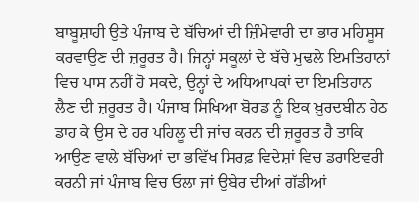ਬਾਬੂਸ਼ਾਹੀ ਉਤੇ ਪੰਜਾਬ ਦੇ ਬੱਚਿਆਂ ਦੀ ਜ਼ਿੰਮੇਵਾਰੀ ਦਾ ਭਾਰ ਮਹਿਸੂਸ ਕਰਵਾਉਣ ਦੀ ਜ਼ਰੂਰਤ ਹੈ। ਜਿਨ੍ਹਾਂ ਸਕੂਲਾਂ ਦੇ ਬੱਚੇ ਮੁਢਲੇ ਇਮਤਿਹਾਨਾਂ ਵਿਚ ਪਾਸ ਨਹੀਂ ਹੋ ਸਕਦੇ, ਉਨ੍ਹਾਂ ਦੇ ਅਧਿਆਪਕਾਂ ਦਾ ਇਮਤਿਹਾਨ ਲੈਣ ਦੀ ਜ਼ਰੂਰਤ ਹੈ। ਪੰਜਾਬ ਸਿਖਿਆ ਬੋਰਡ ਨੂੰ ਇਕ ਖ਼ੁਰਦਬੀਨ ਹੇਠ ਡਾਹ ਕੇ ਉਸ ਦੇ ਹਰ ਪਹਿਲੂ ਦੀ ਜਾਂਚ ਕਰਨ ਦੀ ਜ਼ਰੂਰਤ ਹੈ ਤਾਕਿ ਆਉਣ ਵਾਲੇ ਬੱਚਿਆਂ ਦਾ ਭਵਿੱਖ ਸਿਰਫ਼ ਵਿਦੇਸ਼ਾਂ ਵਿਚ ਡਰਾਇਵਰੀ ਕਰਨੀ ਜਾਂ ਪੰਜਾਬ ਵਿਚ ਓਲਾ ਜਾਂ ਉਬੇਰ ਦੀਆਂ ਗੱਡੀਆਂ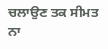ਚਲਾਉਣ ਤਕ ਸੀਮਤ ਨਾ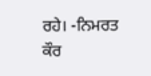ਰਹੇ। -ਨਿਮਰਤ ਕੌਰ